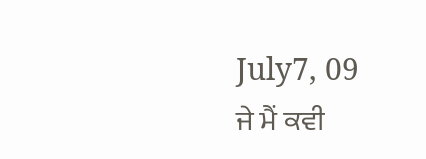July7, 09
ਜੇ ਮੈਂ ਕਵੀ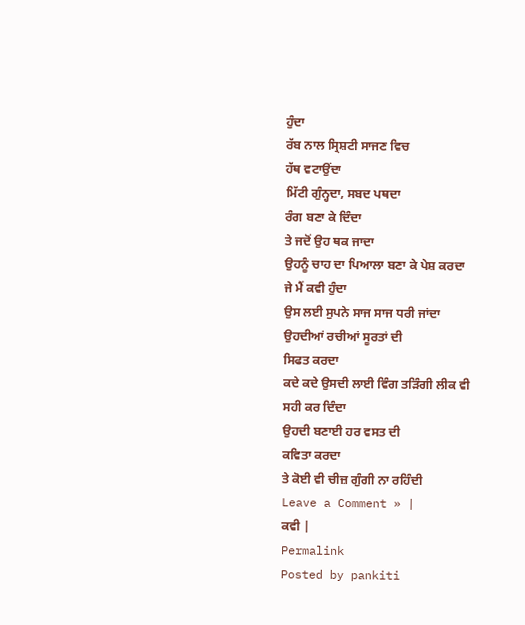ਹੁੰਦਾ
ਰੱਬ ਨਾਲ ਸ੍ਰਿਸ਼ਟੀ ਸਾਜਣ ਵਿਚ
ਹੱਥ ਵਟਾਉਂਦਾ
ਮਿੱਟੀ ਗੁੰਨ੍ਹਦਾ, ਸਬਦ ਪਥਦਾ
ਰੰਗ ਬਣਾ ਕੇ ਦਿੰਦਾ
ਤੇ ਜਦੋਂ ਉਹ ਥਕ ਜਾਦਾ
ਉਹਨੂੰ ਚਾਹ ਦਾ ਪਿਆਲਾ ਬਣਾ ਕੇ ਪੇਸ਼ ਕਰਦਾ
ਜੇ ਮੈਂ ਕਵੀ ਹੁੰਦਾ
ਉਸ ਲਈ ਸੁਪਨੇ ਸਾਜ ਸਾਜ ਧਰੀ ਜਾਂਦਾ
ਉਹਦੀਆਂ ਰਚੀਆਂ ਸੂਰਤਾਂ ਦੀ
ਸਿਫਤ ਕਰਦਾ
ਕਦੇ ਕਦੇ ਉਸਦੀ ਲਾਈ ਵਿੰਗ ਤੜਿੰਗੀ ਲੀਕ ਵੀ
ਸਹੀ ਕਰ ਦਿੰਦਾ
ਉਹਦੀ ਬਣਾਈ ਹਰ ਵਸਤ ਦੀ
ਕਵਿਤਾ ਕਰਦਾ
ਤੇ ਕੋਈ ਵੀ ਚੀਜ਼ ਗੁੰਗੀ ਨਾ ਰਹਿੰਦੀ
Leave a Comment » |
ਕਵੀ |
Permalink
Posted by pankiti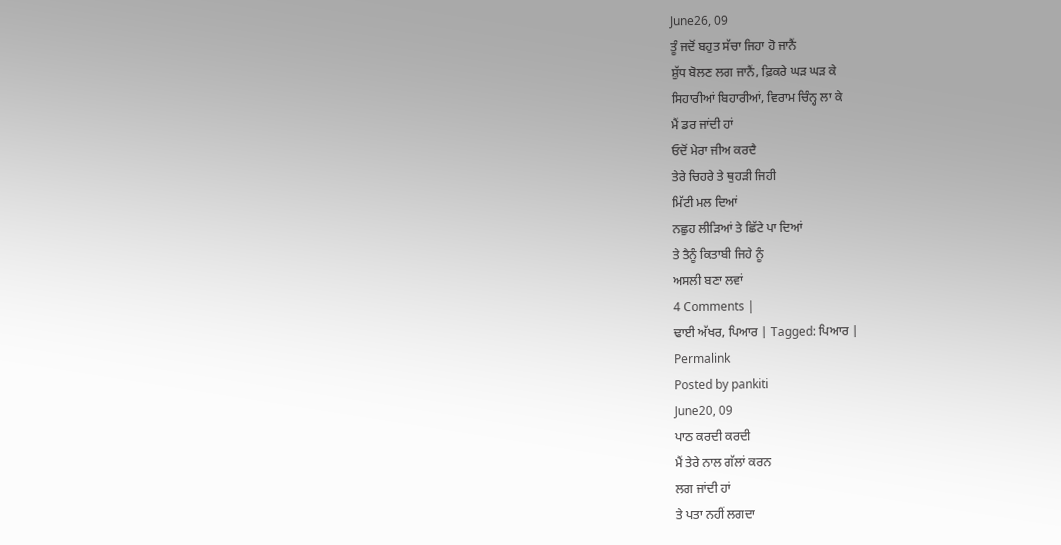June26, 09
ਤੂੰ ਜਦੋਂ ਬਹੁਤ ਸੱਚਾ ਜਿਹਾ ਹੋ ਜਾਨੈਂ
ਸ਼ੁੱਧ ਬੋਲਣ ਲਗ ਜਾਨੈਂ, ਫ਼ਿਕਰੇ ਘੜ ਘੜ ਕੇ
ਸਿਹਾਰੀਆਂ ਬਿਹਾਰੀਆਂ, ਵਿਰਾਮ ਚਿੰਨ੍ਹ ਲਾ ਕੇ
ਮੈਂ ਡਰ ਜਾਂਦੀ ਹਾਂ
ਓਦੋਂ ਮੇਰਾ ਜੀਅ ਕਰਦੈ
ਤੇਰੇ ਚਿਹਰੇ ਤੇ ਥੁਹੜੀ ਜਿਹੀ
ਮਿੱਟੀ ਮਲ ਦਿਆਂ
ਨਛੁਹ ਲੀੜਿਆਂ ਤੇ ਛਿੱਟੇ ਪਾ ਦਿਆਂ
ਤੇ ਤੈਨੂੰ ਕਿਤਾਬੀ ਜਿਹੇ ਨੂੰ
ਅਸਲੀ ਬਣਾ ਲਵਾਂ
4 Comments |
ਢਾਈ ਅੱਖਰ, ਪਿਆਰ | Tagged: ਪਿਆਰ |
Permalink
Posted by pankiti
June20, 09
ਪਾਠ ਕਰਦੀ ਕਰਦੀ
ਮੈਂ ਤੇਰੇ ਨਾਲ ਗੱਲਾਂ ਕਰਨ
ਲਗ ਜਾਂਦੀ ਹਾਂ
ਤੇ ਪਤਾ ਨਹੀਂ ਲਗਦਾ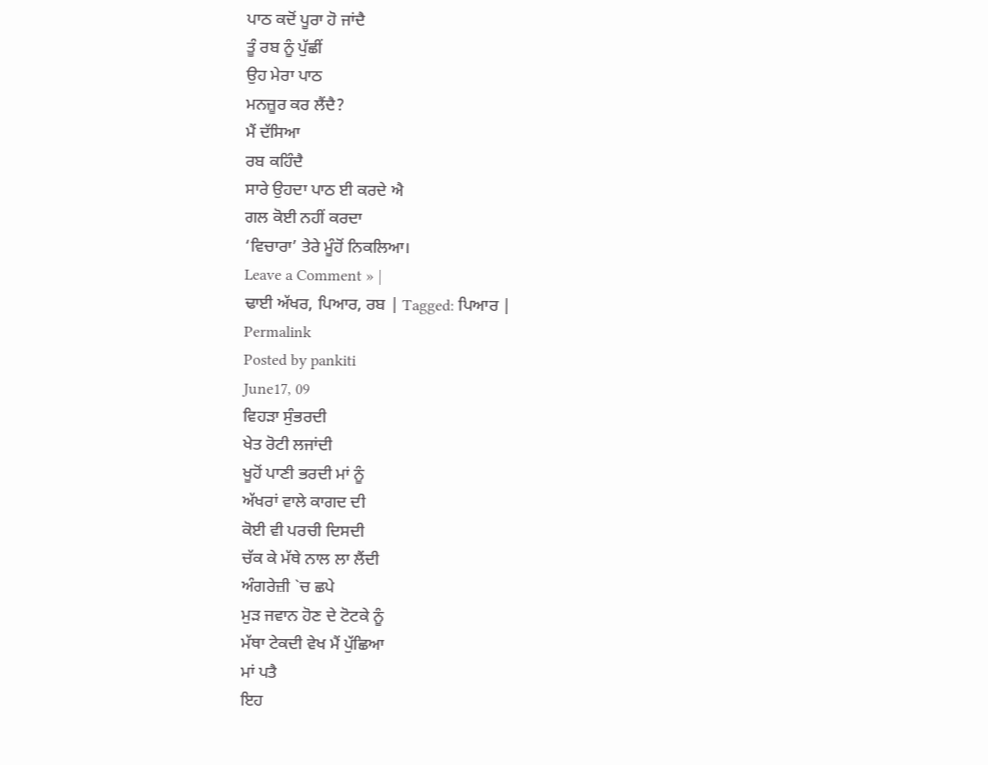ਪਾਠ ਕਦੋਂ ਪੂਰਾ ਹੋ ਜਾਂਦੈ
ਤੂੰ ਰਬ ਨੂੰ ਪੁੱਛੀਂ
ਉਹ ਮੇਰਾ ਪਾਠ
ਮਨਜ਼ੂਰ ਕਰ ਲੈਂਦੈ?
ਮੈਂ ਦੱਸਿਆ
ਰਬ ਕਹਿੰਦੈ
ਸਾਰੇ ਉਹਦਾ ਪਾਠ ਈ ਕਰਦੇ ਐ
ਗਲ ਕੋਈ ਨਹੀਂ ਕਰਦਾ
‘ਵਿਚਾਰਾ’ ਤੇਰੇ ਮੂੰਹੋਂ ਨਿਕਲਿਆ।
Leave a Comment » |
ਢਾਈ ਅੱਖਰ, ਪਿਆਰ, ਰਬ | Tagged: ਪਿਆਰ |
Permalink
Posted by pankiti
June17, 09
ਵਿਹੜਾ ਸੁੰਭਰਦੀ
ਖੇਤ ਰੋਟੀ ਲਜਾਂਦੀ
ਖੂਹੋਂ ਪਾਣੀ ਭਰਦੀ ਮਾਂ ਨੂੰ
ਅੱਖਰਾਂ ਵਾਲੇ ਕਾਗਦ ਦੀ
ਕੋਈ ਵੀ ਪਰਚੀ ਦਿਸਦੀ
ਚੱਕ ਕੇ ਮੱਥੇ ਨਾਲ ਲਾ ਲੈਂਦੀ
ਅੰਗਰੇਜ਼ੀ `ਚ ਛਪੇ
ਮੁੜ ਜਵਾਨ ਹੋਣ ਦੇ ਟੋਟਕੇ ਨੂੰ
ਮੱਥਾ ਟੇਕਦੀ ਵੇਖ ਮੈਂ ਪੁੱਛਿਆ
ਮਾਂ ਪਤੈ
ਇਹ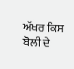ਅੱਖਰ ਕਿਸ ਬੋਲੀ ਦੇ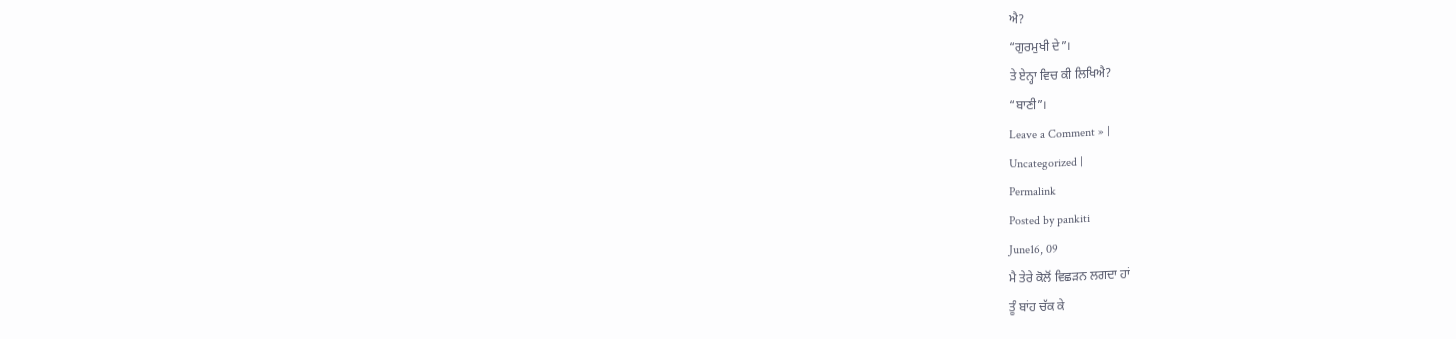ਐ?
“ਗੁਰਮੁਖੀ ਦੇ”।
ਤੇ ਏਨ੍ਹਾ ਵਿਚ ਕੀ ਲਿਖਿਐ?
“ਬਾਣੀ”।
Leave a Comment » |
Uncategorized |
Permalink
Posted by pankiti
June16, 09
ਮੈ ਤੇਰੇ ਕੋਲੋਂ ਵਿਛੜਨ ਲਗਦਾ ਹਾਂ
ਤੂੰ ਬਾਂਹ ਚੱਕ ਕੇ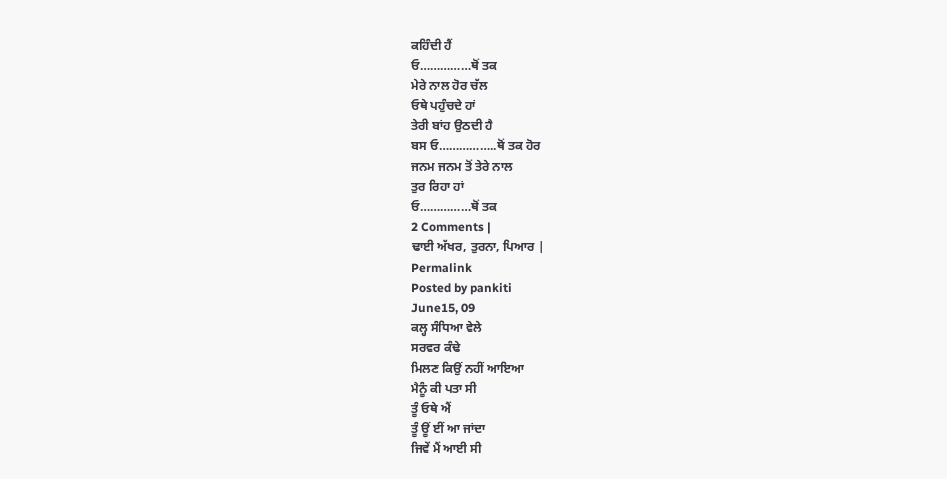ਕਹਿੰਦੀ ਹੈਂ
ਓ……………ਥੋਂ ਤਕ
ਮੇਰੇ ਨਾਲ ਹੋਰ ਚੱਲ
ਓਥੇ ਪਹੁੰਚਦੇ ਹਾਂ
ਤੇਰੀ ਬਾਂਹ ਉਠਦੀ ਹੈ
ਬਸ ਓ……………..ਥੋਂ ਤਕ ਹੋਰ
ਜਨਮ ਜਨਮ ਤੋਂ ਤੇਰੇ ਨਾਲ
ਤੁਰ ਰਿਹਾ ਹਾਂ
ਓ……………ਥੋਂ ਤਕ
2 Comments |
ਢਾਈ ਅੱਖਰ, ਤੁਰਨਾ, ਪਿਆਰ |
Permalink
Posted by pankiti
June15, 09
ਕਲ੍ਹ ਸੰਧਿਆ ਵੇਲੇ
ਸਰਵਰ ਕੰਢੇ
ਮਿਲਣ ਕਿਉਂ ਨਹੀਂ ਆਇਆ
ਮੈਨੂੰ ਕੀ ਪਤਾ ਸੀ
ਤੂੰ ਓਥੇ ਐਂ
ਤੂੰ ਊਂ ਈਂ ਆ ਜਾਂਦਾ
ਜਿਵੇਂ ਮੈਂ ਆਈ ਸੀ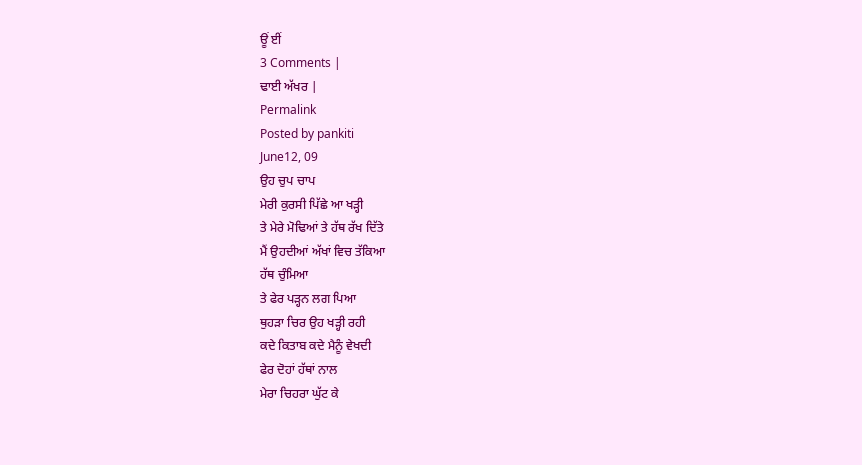ਊਂ ਈਂ
3 Comments |
ਢਾਈ ਅੱਖਰ |
Permalink
Posted by pankiti
June12, 09
ਉਹ ਚੁਪ ਚਾਪ
ਮੇਰੀ ਕੁਰਸੀ ਪਿੱਛੇ ਆ ਖੜ੍ਹੀ
ਤੇ ਮੇਰੇ ਮੋਢਿਆਂ ਤੇ ਹੱਥ ਰੱਖ ਦਿੱਤੇ
ਮੈਂ ਉਹਦੀਆਂ ਅੱਖਾਂ ਵਿਚ ਤੱਕਿਆ
ਹੱਥ ਚੁੰਮਿਆ
ਤੇ ਫੇਰ ਪੜ੍ਹਨ ਲਗ ਪਿਆ
ਥੁਹੜਾ ਚਿਰ ਉਹ ਖੜ੍ਹੀ ਰਹੀ
ਕਦੇ ਕਿਤਾਬ ਕਦੇ ਮੈਨੂੰ ਵੇਖਦੀ
ਫੇਰ ਦੋਹਾਂ ਹੱਥਾਂ ਨਾਲ
ਮੇਰਾ ਚਿਹਰਾ ਘੁੱਟ ਕੇ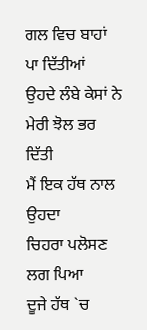ਗਲ ਵਿਚ ਬਾਹਾਂ ਪਾ ਦਿੱਤੀਆਂ
ਉਹਦੇ ਲੰਬੇ ਕੇਸਾਂ ਨੇ
ਮੇਰੀ ਝੋਲ ਭਰ ਦਿੱਤੀ
ਮੈਂ ਇਕ ਹੱਥ ਨਾਲ ਉਹਦਾ
ਚਿਹਰਾ ਪਲੋਸਣ ਲਗ ਪਿਆ
ਦੂਜੇ ਹੱਥ `ਚ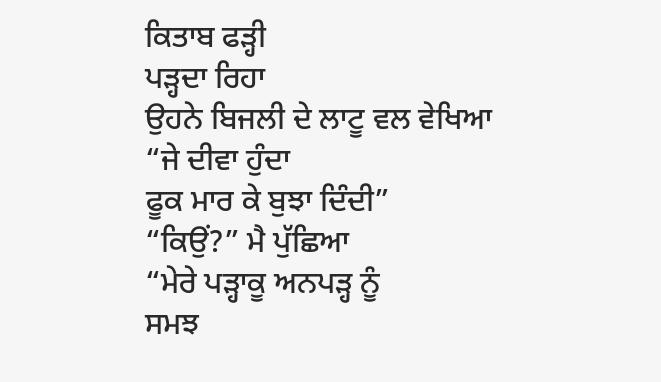ਕਿਤਾਬ ਫੜ੍ਹੀ
ਪੜ੍ਹਦਾ ਰਿਹਾ
ਉਹਨੇ ਬਿਜਲੀ ਦੇ ਲਾਟੂ ਵਲ ਵੇਖਿਆ
“ਜੇ ਦੀਵਾ ਹੁੰਦਾ
ਫੂਕ ਮਾਰ ਕੇ ਬੁਝਾ ਦਿੰਦੀ”
“ਕਿਉਂ?” ਮੈ ਪੁੱਛਿਆ
“ਮੇਰੇ ਪੜ੍ਹਾਕੂ ਅਨਪੜ੍ਹ ਨੂੰ
ਸਮਝ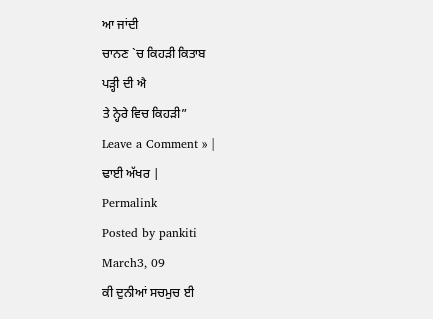ਆ ਜਾਂਦੀ
ਚਾਨਣ `ਚ ਕਿਹੜੀ ਕਿਤਾਬ
ਪੜ੍ਹੀ ਦੀ ਐ
ਤੇ ਨ੍ਹੇਰੇ ਵਿਚ ਕਿਹੜੀ”
Leave a Comment » |
ਢਾਈ ਅੱਖਰ |
Permalink
Posted by pankiti
March3, 09
ਕੀ ਦੁਨੀਆਂ ਸਚਮੁਚ ਈ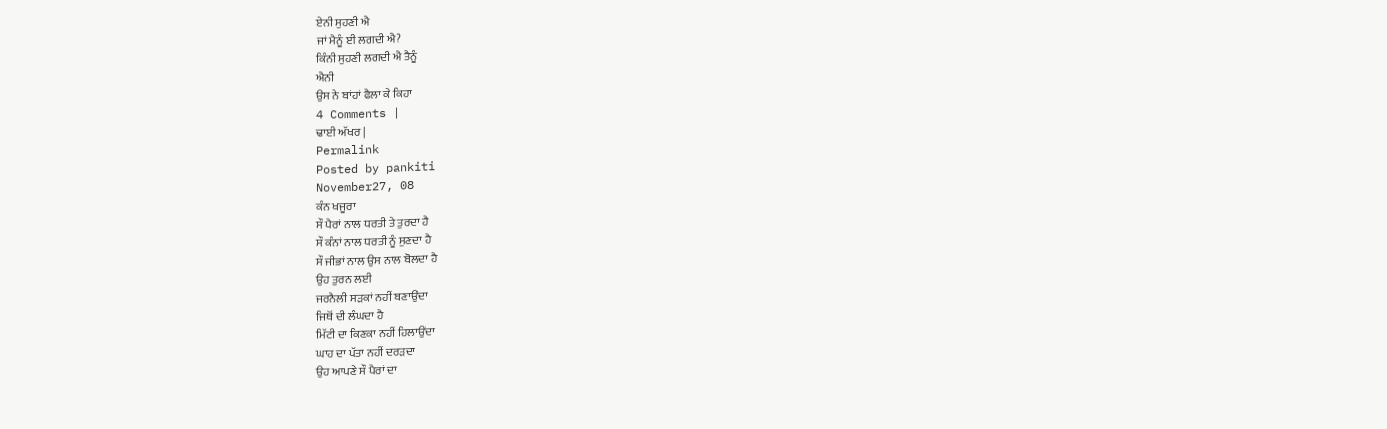ਏਨੀ ਸੁਹਣੀ ਐ
ਜਾਂ ਮੈਨੂੰ ਈ ਲਗਦੀ ਐ?
ਕਿੰਨੀ ਸੁਹਣੀ ਲਗਦੀ ਐ ਤੈਨੂੰ
ਐਨੀ
ਉਸ ਨੇ ਬਾਂਹਾਂ ਫੈਲਾ ਕੇ ਕਿਹਾ
4 Comments |
ਢਾਈ ਅੱਖਰ |
Permalink
Posted by pankiti
November27, 08
ਕੰਨ ਖਜੂਰਾ
ਸੌ ਪੈਰਾਂ ਨਾਲ ਧਰਤੀ ਤੇ ਤੁਰਦਾ ਹੈ
ਸੌ ਕੰਨਾਂ ਨਾਲ ਧਰਤੀ ਨੂੰ ਸੁਣਦਾ ਹੈ
ਸੌ ਜੀਭਾਂ ਨਾਲ ਉਸ ਨਾਲ ਬੋਲਦਾ ਹੈ
ਉਹ ਤੁਰਨ ਲਈ
ਜਰਨੈਲੀ ਸੜਕਾਂ ਨਹੀਂ ਬਣਾਉਂਦਾ
ਜਿਥੋਂ ਦੀ ਲੰਘਦਾ ਹੈ
ਮਿੱਟੀ ਦਾ ਕਿਣਕਾ ਨਹੀਂ ਹਿਲਾਉਂਦਾ
ਘਾਹ ਦਾ ਪੱਤਾ ਨਹੀਂ ਦਰੜਦਾ
ਉਹ ਆਪਣੇ ਸੌ ਪੈਰਾਂ ਦਾ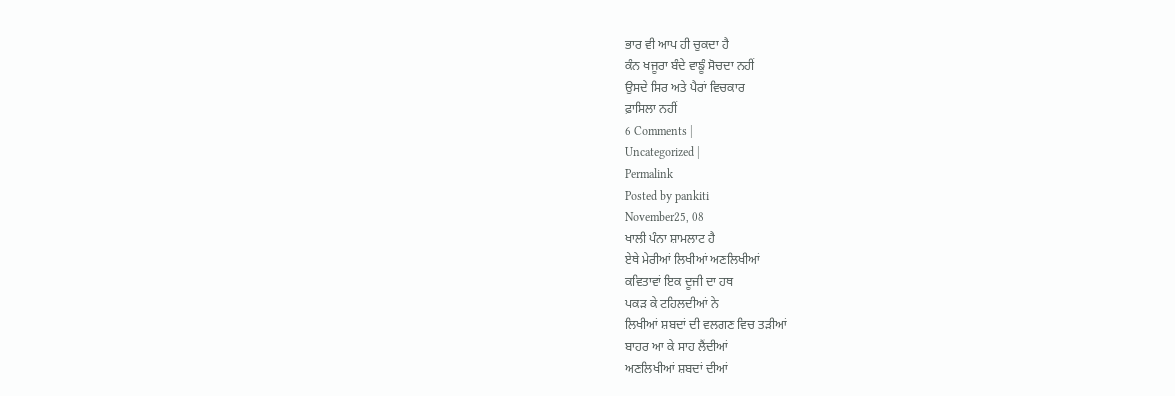ਭਾਰ ਵੀ ਆਪ ਹੀ ਚੁਕਦਾ ਹੈ
ਕੰਨ ਖਜੂਰਾ ਬੰਦੇ ਵਾਙੂੰ ਸੋਚਦਾ ਨਹੀਂ
ਉਸਦੇ ਸਿਰ ਅਤੇ ਪੈਰਾਂ ਵਿਚਕਾਰ
ਫ਼ਾਸਿਲਾ ਨਹੀਂ
6 Comments |
Uncategorized |
Permalink
Posted by pankiti
November25, 08
ਖਾਲੀ ਪੰਨਾ ਸ਼ਾਮਲਾਟ ਹੈ
ਏਥੇ ਮੇਰੀਆਂ ਲਿਖੀਆਂ ਅਣਲਿਖੀਆਂ
ਕਵਿਤਾਵਾਂ ਇਕ ਦੂਜੀ ਦਾ ਹਥ
ਪਕੜ ਕੇ ਟਹਿਲਦੀਆਂ ਨੇ
ਲਿਖੀਆਂ ਸ਼ਬਦਾਂ ਦੀ ਵਲਗਣ ਵਿਚ ਤੜੀਆਂ
ਬਾਹਰ ਆ ਕੇ ਸਾਹ ਲੈਂਦੀਆਂ
ਅਣਲਿਖੀਆਂ ਸ਼ਬਦਾਂ ਦੀਆਂ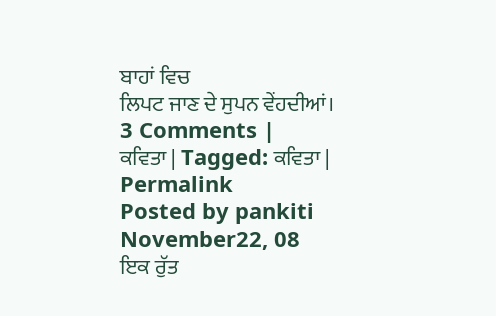ਬਾਹਾਂ ਵਿਚ
ਲਿਪਟ ਜਾਣ ਦੇ ਸੁਪਨ ਵੇਂਹਦੀਆਂ।
3 Comments |
ਕਵਿਤਾ | Tagged: ਕਵਿਤਾ |
Permalink
Posted by pankiti
November22, 08
ਇਕ ਰੁੱਤ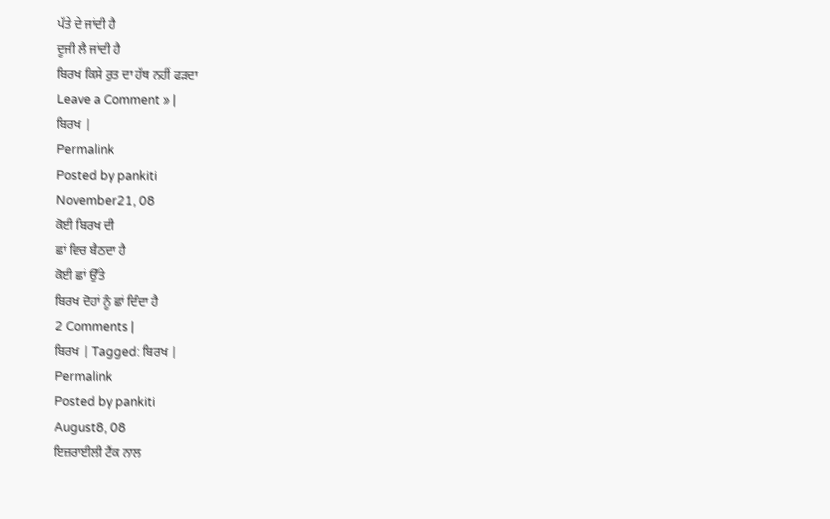ਪੱਤੇ ਦੇ ਜਾਂਦੀ ਹੈ
ਦੂਜੀ ਲੈ ਜਾਂਦੀ ਹੈ
ਬਿਰਖ ਕਿਸੇ ਰੁਤ ਦਾ ਹੱਥ ਨਹੀਂ ਫੜਦਾ
Leave a Comment » |
ਬਿਰਖ |
Permalink
Posted by pankiti
November21, 08
ਕੋਈ ਬਿਰਖ ਦੀ
ਛਾਂ ਵਿਚ ਬੈਠਦਾ ਹੈ
ਕੋਈ ਛਾਂ ਉੱਤੇ
ਬਿਰਖ ਦੋਹਾਂ ਨੂੰ ਛਾਂ ਦਿੰਦਾ ਹੈ
2 Comments |
ਬਿਰਖ | Tagged: ਬਿਰਖ |
Permalink
Posted by pankiti
August8, 08
ਇਜ਼ਰਾਈਲੀ ਟੈਂਕ ਨਾਲ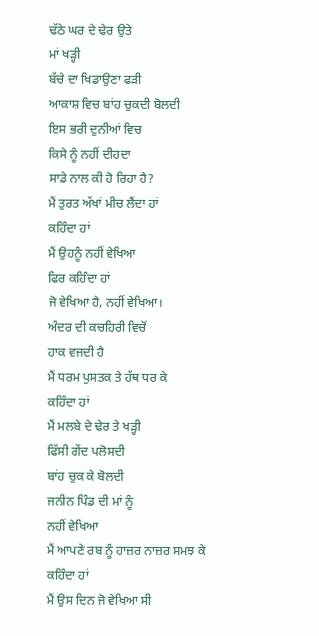ਢੱਠੇ ਘਰ ਦੇ ਢੇਰ ਉਤੇ
ਮਾਂ ਖੜ੍ਹੀ
ਬੱਚੇ ਦਾ ਖਿਡਾਉਣਾ ਫੜੀ
ਆਕਾਸ਼ ਵਿਚ ਬਾਂਹ ਚੁਕਦੀ ਬੋਲਦੀ
ਇਸ ਭਰੀ ਦੁਨੀਆਂ ਵਿਚ
ਕਿਸੇ ਨੂੰ ਨਹੀਂ ਦੀਹਦਾ
ਸਾਡੇ ਨਾਲ ਕੀ ਹੋ ਰਿਹਾ ਹੈ?
ਮੈਂ ਤੁਰਤ ਅੱਖਾਂ ਮੀਚ ਲੈਂਦਾ ਹਾਂ
ਕਹਿੰਦਾ ਹਾਂ
ਮੈਂ ਉਹਨੂੰ ਨਹੀਂ ਵੇਖਿਆ
ਫਿਰ ਕਹਿੰਦਾ ਹਾਂ
ਜੋ ਵੇਖਿਆ ਹੈ, ਨਹੀਂ ਵੇਖਿਆ।
ਅੰਦਰ ਦੀ ਕਚਹਿਰੀ ਵਿਚੋਂ
ਹਾਕ ਵਜਦੀ ਹੈ
ਮੈਂ ਧਰਮ ਪੁਸਤਕ ਤੇ ਹੱਥ ਧਰ ਕੇ
ਕਹਿੰਦਾ ਹਾਂ
ਮੈਂ ਮਲਬੇ ਦੇ ਢੇਰ ਤੇ ਖੜ੍ਹੀ
ਫਿੱਸੀ ਗੇਂਦ ਪਲੋਸਦੀ
ਬਾਂਹ ਚੁਕ ਕੇ ਬੋਲਦੀ
ਜਨੀਨ ਪਿੰਡ ਦੀ ਮਾਂ ਨੂੰ
ਨਹੀਂ ਵੇਖਿਆ
ਮੈਂ ਆਪਣੇ ਰਬ ਨੂੰ ਹਾਜ਼ਰ ਨਾਜ਼ਰ ਸਮਝ ਕੇ
ਕਹਿੰਦਾ ਹਾਂ
ਮੈਂ ਉਸ ਦਿਨ ਜੋ ਵੇਖਿਆ ਸੀ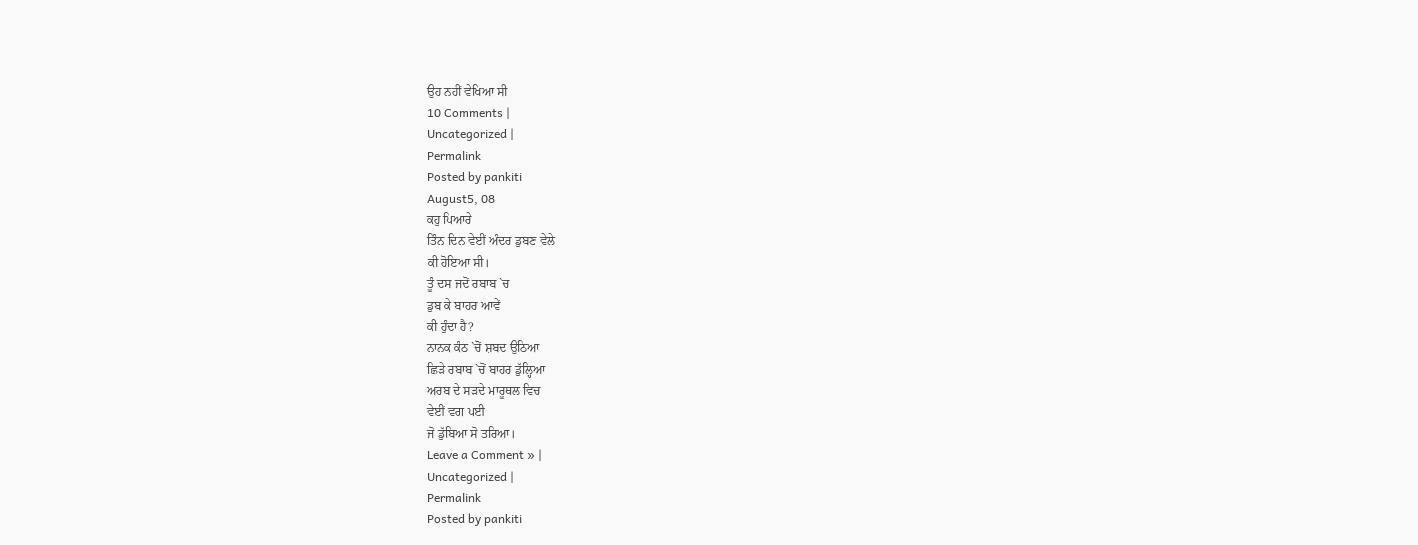ਉਹ ਨਹੀਂ ਵੇਖਿਆ ਸੀ
10 Comments |
Uncategorized |
Permalink
Posted by pankiti
August5, 08
ਕਹੁ ਪਿਆਰੇ
ਤਿੰਨ ਦਿਨ ਵੇਈਂ ਅੰਦਰ ਡੁਬਣ ਵੇਲੇ
ਕੀ ਹੋਇਆ ਸੀ।
ਤੂੰ ਦਸ ਜਦੋਂ ਰਬਾਬ `ਚ
ਡੁਬ ਕੇ ਬਾਹਰ ਆਵੇਂ
ਕੀ ਹੁੰਦਾ ਹੈ?
ਨਾਨਕ ਕੰਠ `ਚੋਂ ਸ਼ਬਦ ਉਠਿਆ
ਛਿੜੇ ਰਬਾਬ `ਚੋਂ ਬਾਹਰ ਡੁੱਲ੍ਹਿਆ
ਅਰਬ ਦੇ ਸੜਦੇ ਮਾਰੂਥਲ ਵਿਚ
ਵੇਈਂ ਵਗ ਪਈ
ਜੋ ਡੁੱਬਿਆ ਸੋ ਤਰਿਆ।
Leave a Comment » |
Uncategorized |
Permalink
Posted by pankiti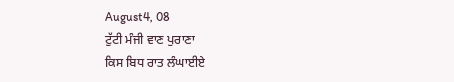August4, 08
ਟੁੱਟੀ ਮੰਜੀ ਵਾਣ ਪੁਰਾਣਾ
ਕਿਸ ਬਿਧ ਰਾਤ ਲੰਘਾਈਏ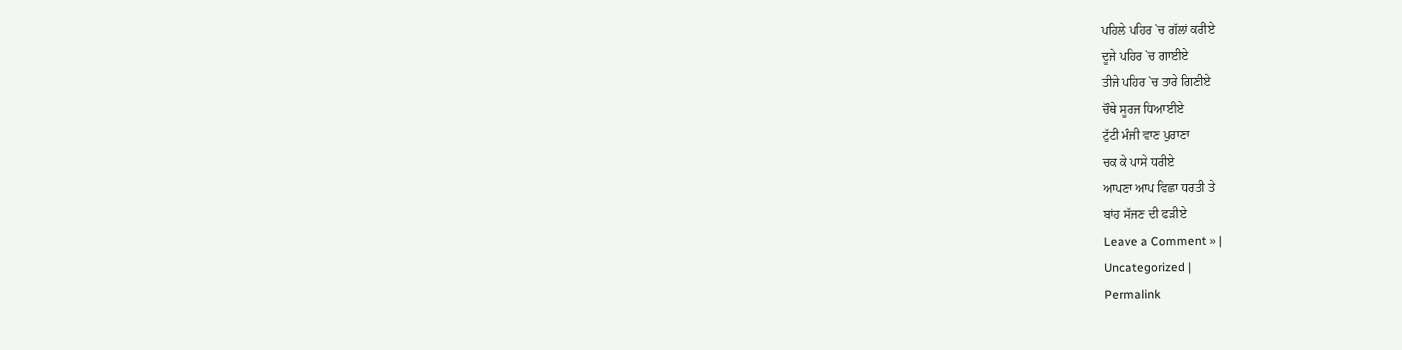ਪਹਿਲੇ ਪਹਿਰ `ਚ ਗੱਲਾਂ ਕਰੀਏ
ਦੂਜੇ ਪਹਿਰ `ਚ ਗਾਈਏ
ਤੀਜੇ ਪਹਿਰ `ਚ ਤਾਰੇ ਗਿਣੀਏ
ਚੌਥੇ ਸੂਰਜ ਧਿਆਈਏ
ਟੁੱਟੀ ਮੰਜੀ ਵਾਣ ਪੁਰਾਣਾ
ਚਕ ਕੇ ਪਾਸੇ ਧਰੀਏ
ਆਪਣਾ ਆਪ ਵਿਛਾ ਧਰਤੀ ਤੇ
ਬਾਂਹ ਸੱਜਣ ਦੀ ਫੜੀਏ
Leave a Comment » |
Uncategorized |
Permalink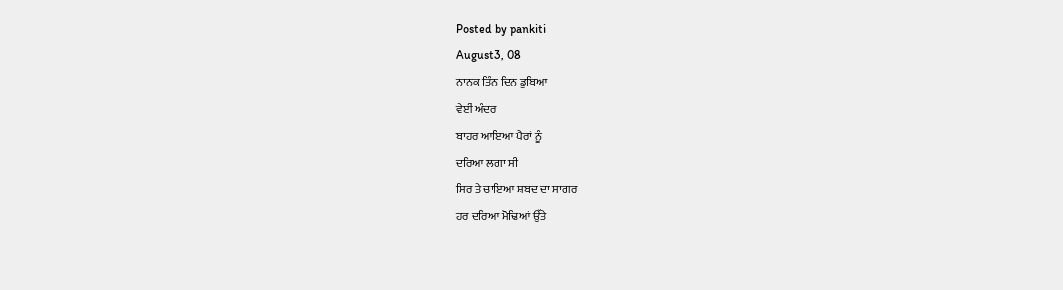Posted by pankiti
August3, 08
ਨਾਨਕ ਤਿੰਨ ਦਿਨ ਡੁਬਿਆ
ਵੇਈਂ ਅੰਦਰ
ਬਾਹਰ ਆਇਆ ਪੈਰਾਂ ਨੂੰ
ਦਰਿਆ ਲਗਾ ਸੀ
ਸਿਰ ਤੇ ਚਾਇਆ ਸ਼ਬਦ ਦਾ ਸਾਗਰ
ਹਰ ਦਰਿਆ ਮੋਢਿਆਂ ਉੱਤੇ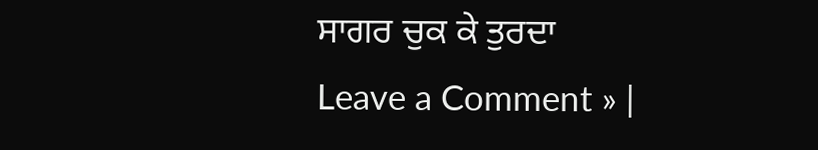ਸਾਗਰ ਚੁਕ ਕੇ ਤੁਰਦਾ
Leave a Comment » |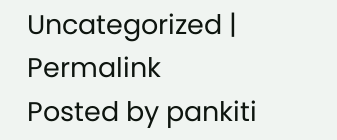Uncategorized |
Permalink
Posted by pankiti